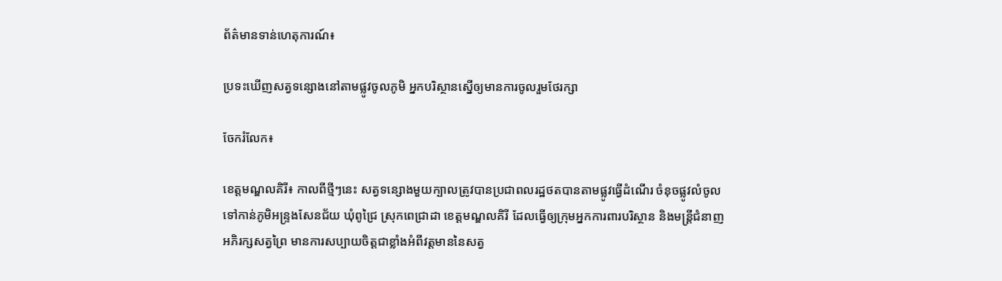ព័ត៌មានទាន់ហេតុការណ៍៖

ប្រទះឃើញសត្វទន្សោងនៅតាមផ្លូវចូលភូមិ អ្នកបរិស្ថានស្នើឲ្យមានការចូលរួមថែរក្សា

ចែករំលែក៖

ខេត្តមណ្ឌលគិរី៖ កាលពីថ្មីៗនេះ សត្វទន្សោងមួយក្បាលត្រូវបានប្រជាពលរដ្ឋថតបានតាមផ្លូវធ្វើដំណើរ ចំនុចផ្លូវលំចូលទៅកាន់ភូមិអន្ទ្រងសែនជ័យ ឃុំពូជ្រៃ ស្រុកពេជ្រាដា ខេត្តមណ្ឌលគិរី ដែលធ្វើឲ្យក្រុមអ្នកការពារបរិស្ថាន និងមន្ត្រីជំនាញអភិរក្សសត្វព្រៃ មានការសប្បាយចិត្តជាខ្លាំងអំពីវត្តមាននៃសត្វ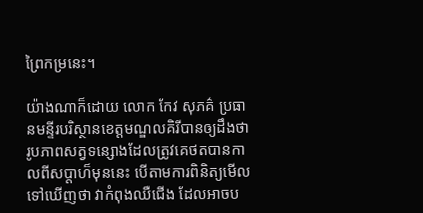ព្រៃកម្រនេះ។

យ៉ាងណាក៏ដោយ លោក កែវ សុភគ៌ ប្រធានមន្ទីរបរិស្ថានខេត្តមណ្ឌលគិរីបានឲ្យដឹងថា រូបភាពសត្វទន្សោងដែលត្រូវគេថតបានកាលពីសប្តាហ៏មុននេះ បើតាមការពិនិត្យមើលទៅឃើញថា វាកំពុងឈឺជើង ដែលអាចប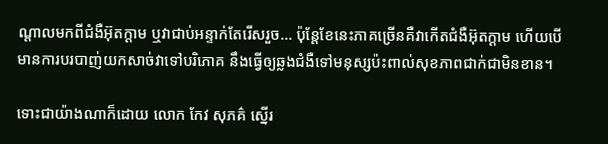ណ្តាលមកពីជំងឺអ៊ុតក្តាម ឬវាជាប់អន្ទាក់តែរើសរួច… ប៉ុន្តែខែនេះភាគច្រើនគឺវាកើតជំងឺអ៊ុតក្តាម ហើយបើមានការបរបាញ់យកសាច់វាទៅបរិភោគ នឹងធ្វើឲ្យឆ្លងជំងឺទៅមនុស្សប៉ះពាល់សុខភាពជាក់ជាមិនខាន។

ទោះជាយ៉ាងណាក៏ដោយ លោក កែវ សុភគ៌ ស្នើរ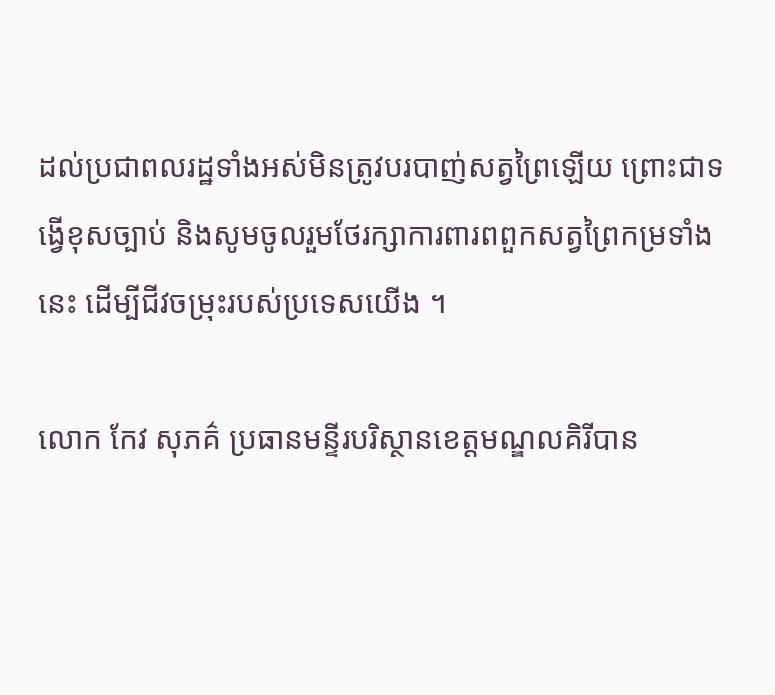ដល់ប្រជាពលរដ្ឋទាំងអស់មិនត្រូវបរបាញ់សត្វព្រៃឡើយ ព្រោះជាទង្វើខុសច្បាប់ និងសូមចូលរួមថែរក្សាការពារពពួកសត្វព្រៃកម្រទាំងនេះ ដើម្បីជីវចម្រុះរបស់ប្រទេសយើង ។

លោក កែវ សុភគ៌ ប្រធានមន្ទីរបរិស្ថានខេត្តមណ្ឌលគិរីបាន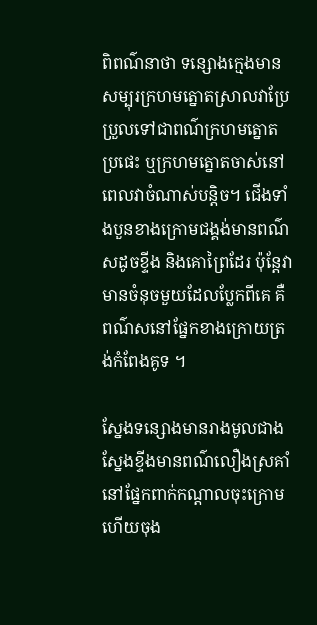ពិពណ៌នាថា ទន្សោងក្មេងមានសម្បុរក្រហមត្នោតស្រាលវាប្រែប្រួលទៅជាពណ៌ក្រហមត្នោតប្រផេះ ឬក្រហមត្នោតចាស់នៅពេលវាចំណាស់បន្តិច។ ជើងទាំងបួនខាងក្រោមជង្គង់មានពណ៌សដូចខ្ទីង និងគោព្រៃដែរ ប៉ុន្តែវាមានចំនុចមួយដែលប្លែកពីគេ គឺពណ៌សនៅផ្នែកខាងក្រោយត្រង់កំពែងគូទ ។

ស្នែងទន្សោងមានរាងមូលជាងស្នែងខ្ទីងមានពណ៌លឿងស្រគាំនៅផ្នែកពាក់កណ្តាលចុះក្រោមហើយចុង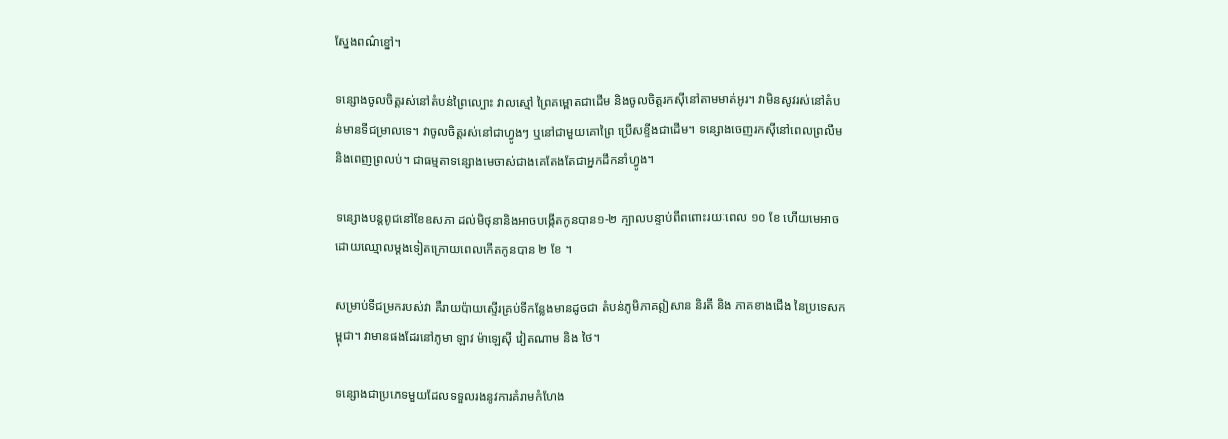ស្នែងពណ៌ខ្នៅ។

ទន្សោងចូលចិត្តរស់នៅតំបន់ព្រៃល្បោះ វាលស្មៅ ព្រៃគម្ពោតជាដើម និងចូលចិត្តរកស៊ីនៅតាមមាត់អូរ។ វាមិនសូវរស់នៅតំបន់មានទីជម្រាលទេ។ វាចូលចិត្តរស់នៅជាហ្វូងៗ ឬនៅជាមួយគោព្រៃ ប្រើសខ្ទីងជាដើម។ ទន្សោងចេញរកស៊ីនៅពេលព្រលឹមនិងពេញព្រលប់។ ជាធម្មតាទន្សោងមេចាស់ជាងគេតែងតែជាអ្នកដឹកនាំហ្វូង។

ទន្សោងបន្តពូជនៅខែឧសភា ដល់មិថុនានិងអាចបង្កើតកូនបាន១-២ ក្បាលបន្ទាប់ពីពពោះរយៈពេល ១០ ខែ ហើយមេអាចដោយឈ្មោលម្តងទៀតក្រោយពេលកើតកូនបាន ២ ខែ ។

សម្រាប់ទីជម្រករបស់វា គឺរាយប៉ាយស្ទើរគ្រប់ទីកន្លែងមានដូចជា តំបន់ភូមិភាគឦសាន និរតី និង ភាគខាងជើង នៃប្រទេសកម្ពុជា។ វាមានផងដែរនៅភូមា ឡាវ ម៉ាឡេស៊ី វៀតណាម និង ថៃ។

ទន្សោងជាប្រភេទមួយដែលទទួលរងនូវការគំរាមកំហែង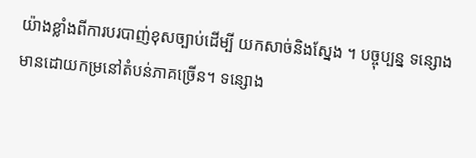យ៉ាងខ្លាំងពីការបរបាញ់ខុសច្បាប់ដើម្បី យកសាច់និងស្នែង ។ បច្ចុប្បន្ន ទន្សោងមានដោយកម្រនៅតំបន់ភាគច្រើន។ ទន្សោង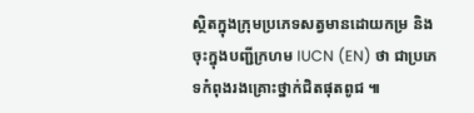ស្ថិតក្នុងក្រុមប្រភេទសត្វមានដោយកម្រ និងចុះក្នុងបញ្ជីក្រហម IUCN (EN) ថា ជាប្រភេទកំពុងរងគ្រោះថ្នាក់ជិតផុតពូជ ៕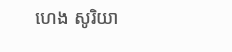ហេង សូរិយា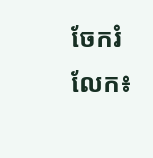ចែករំលែក៖